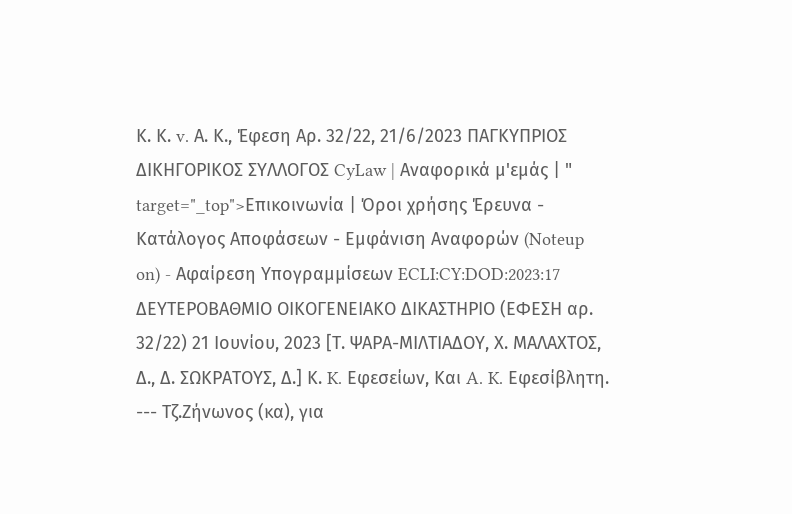Κ. Κ. v. Α. Κ., Έφεση Αρ. 32/22, 21/6/2023 ΠΑΓΚΥΠΡΙΟΣ ΔΙΚΗΓΟΡΙΚΟΣ ΣΥΛΛΟΓΟΣ CyLaw | Αναφορικά μ'εμάς | " target="_top">Επικοινωνία | Όροι χρήσης Έρευνα - Κατάλογος Αποφάσεων - Εμφάνιση Αναφορών (Noteup on) - Αφαίρεση Υπογραμμίσεων ECLI:CY:DOD:2023:17 ΔΕΥΤΕΡΟΒΑΘΜΙO ΟΙΚΟΓΕΝΕΙΑΚΟ ΔΙΚΑΣΤΗΡΙΟ (ΕΦΕΣΗ αρ. 32/22) 21 Ιουνίου, 2023 [Τ. ΨΑΡΑ-ΜΙΛΤΙΑΔΟΥ, Χ. ΜΑΛΑΧΤΟΣ, Δ., Δ. ΣΩΚΡΑΤΟΥΣ, Δ.] Κ. K. Εφεσείων, Και A. K. Εφεσίβλητη. --- Τζ.Ζήνωνος (κα), για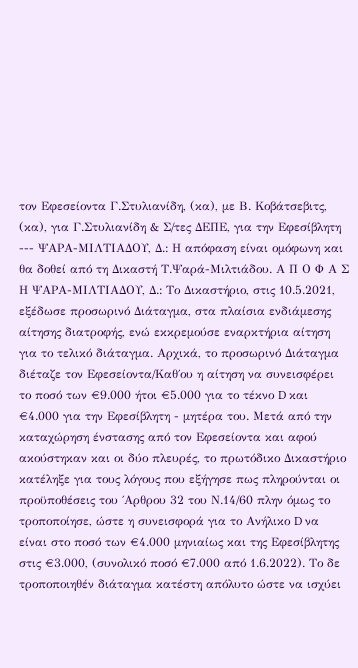τον Εφεσείοντα Γ.Στυλιανίδη, (κα), με Β. Κοβάτσεβιτς, (κα), για Γ.Στυλιανίδη & Σ/τες ΔΕΠΕ, για την Εφεσίβλητη --- ΨΑΡΑ-ΜΙΛΤΙΑΔΟΥ, Δ.: Η απόφαση είναι ομόφωνη και θα δοθεί από τη Δικαστή Τ.Ψαρά-Μιλτιάδου. Α Π Ο Φ Α Σ Η ΨΑΡΑ-ΜΙΛΤΙΑΔΟΥ, Δ.: Το Δικαστήριο, στις 10.5.2021, εξέδωσε προσωρινό Διάταγμα, στα πλαίσια ενδιάμεσης αίτησης διατροφής, ενώ εκκρεμούσε εναρκτήρια αίτηση για το τελικό διάταγμα. Αρχικά, το προσωρινό Διάταγμα διέταζε τον Εφεσείοντα/Καθ΄ου η αίτηση να συνεισφέρει το ποσό των €9.000 ήτοι €5.000 για το τέκνο D και €4.000 για την Εφεσίβλητη - μητέρα του. Μετά από την καταχώρηση ένστασης από τον Εφεσείοντα και αφού ακούστηκαν και οι δύο πλευρές, το πρωτόδικο Δικαστήριο κατέληξε για τους λόγους που εξήγησε πως πληρούνται οι προϋποθέσεις του ΄Αρθρου 32 του Ν.14/60 πλην όμως το τροποποίησε, ώστε η συνεισφορά για το Ανήλικο D να είναι στο ποσό των €4.000 μηνιαίως και της Εφεσίβλητης στις €3.000, (συνολικό ποσό €7.000 από 1.6.2022). Το δε τροποποιηθέν διάταγμα κατέστη απόλυτο ώστε να ισχύει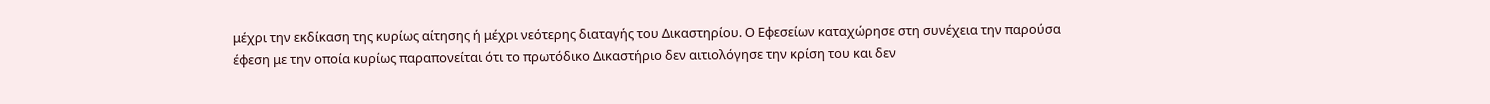μέχρι την εκδίκαση της κυρίως αίτησης ή μέχρι νεότερης διαταγής του Δικαστηρίου. Ο Εφεσείων καταχώρησε στη συνέχεια την παρούσα έφεση με την οποία κυρίως παραπονείται ότι το πρωτόδικο Δικαστήριο δεν αιτιολόγησε την κρίση του και δεν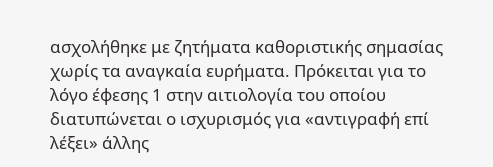ασχολήθηκε με ζητήματα καθοριστικής σημασίας χωρίς τα αναγκαία ευρήματα. Πρόκειται για το λόγο έφεσης 1 στην αιτιολογία του οποίου διατυπώνεται ο ισχυρισμός για «αντιγραφή επί λέξει» άλλης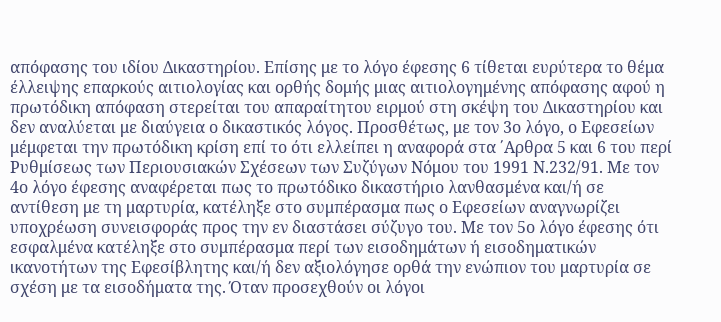απόφασης του ιδίου Δικαστηρίου. Επίσης με το λόγο έφεσης 6 τίθεται ευρύτερα το θέμα έλλειψης επαρκούς αιτιολογίας και ορθής δομής μιας αιτιολογημένης απόφασης αφού η πρωτόδικη απόφαση στερείται του απαραίτητου ειρμού στη σκέψη του Δικαστηρίου και δεν αναλύεται με διαύγεια ο δικαστικός λόγος. Προσθέτως, με τον 3ο λόγο, ο Εφεσείων μέμφεται την πρωτόδικη κρίση επί το ότι ελλείπει η αναφορά στα ΄Αρθρα 5 και 6 του περί Ρυθμίσεως των Περιουσιακών Σχέσεων των Συζύγων Νόμου του 1991 Ν.232/91. Με τον 4ο λόγο έφεσης αναφέρεται πως το πρωτόδικο δικαστήριο λανθασμένα και/ή σε αντίθεση με τη μαρτυρία, κατέληξε στο συμπέρασμα πως ο Εφεσείων αναγνωρίζει υποχρέωση συνεισφοράς προς την εν διαστάσει σύζυγο του. Με τον 5ο λόγο έφεσης ότι εσφαλμένα κατέληξε στο συμπέρασμα περί των εισοδημάτων ή εισοδηματικών ικανοτήτων της Εφεσίβλητης και/ή δεν αξιολόγησε ορθά την ενώπιον του μαρτυρία σε σχέση με τα εισοδήματα της. Όταν προσεχθούν οι λόγοι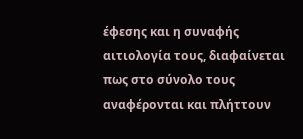έφεσης και η συναφής αιτιολογία τους, διαφαίνεται πως στο σύνολο τους αναφέρονται και πλήττουν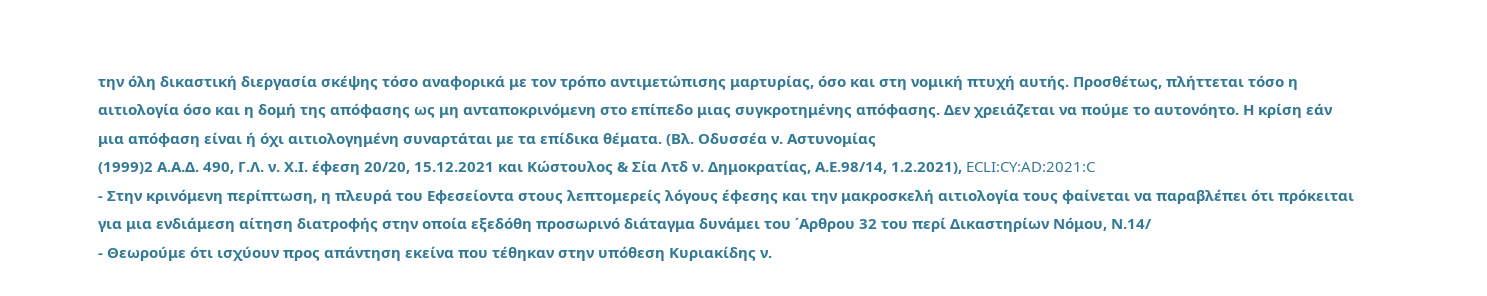την όλη δικαστική διεργασία σκέψης τόσο αναφορικά με τον τρόπο αντιμετώπισης μαρτυρίας, όσο και στη νομική πτυχή αυτής. Προσθέτως, πλήττεται τόσο η αιτιολογία όσο και η δομή της απόφασης ως μη ανταποκρινόμενη στο επίπεδο μιας συγκροτημένης απόφασης. Δεν χρειάζεται να πούμε το αυτονόητο. Η κρίση εάν μια απόφαση είναι ή όχι αιτιολογημένη συναρτάται με τα επίδικα θέματα. (Βλ. Οδυσσέα ν. Αστυνομίας
(1999)2 Α.Α.Δ. 490, Γ.Λ. ν. Χ.Ι. έφεση 20/20, 15.12.2021 και Κώστουλος & Σία Λτδ ν. Δημοκρατίας, Α.Ε.98/14, 1.2.2021), ECLI:CY:AD:2021:C
- Στην κρινόμενη περίπτωση, η πλευρά του Εφεσείοντα στους λεπτομερείς λόγους έφεσης και την μακροσκελή αιτιολογία τους φαίνεται να παραβλέπει ότι πρόκειται για μια ενδιάμεση αίτηση διατροφής στην οποία εξεδόθη προσωρινό διάταγμα δυνάμει του ΄Αρθρου 32 του περί Δικαστηρίων Νόμου, Ν.14/
- Θεωρούμε ότι ισχύουν προς απάντηση εκείνα που τέθηκαν στην υπόθεση Κυριακίδης ν.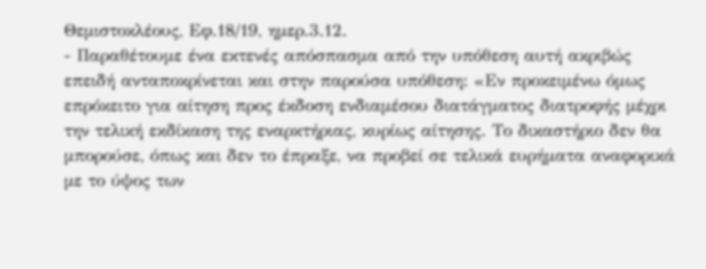Θεμιστοκλέους, Εφ.18/19, ημερ.3.12.
- Παραθέτουμε ένα εκτενές απόσπασμα από την υπόθεση αυτή ακριβώς επειδή ανταποκρίνεται και στην παρούσα υπόθεση: «Εν προκειμένω όμως επρόκειτο για αίτηση προς έκδοση ενδιαμέσου διατάγματος διατροφής μέχρι την τελική εκδίκαση της εναρκτήριας, κυρίως αίτησης. Το δικαστήριο δεν θα μπορούσε, όπως και δεν το έπραξε, να προβεί σε τελικά ευρήματα αναφορικά με το ύψος των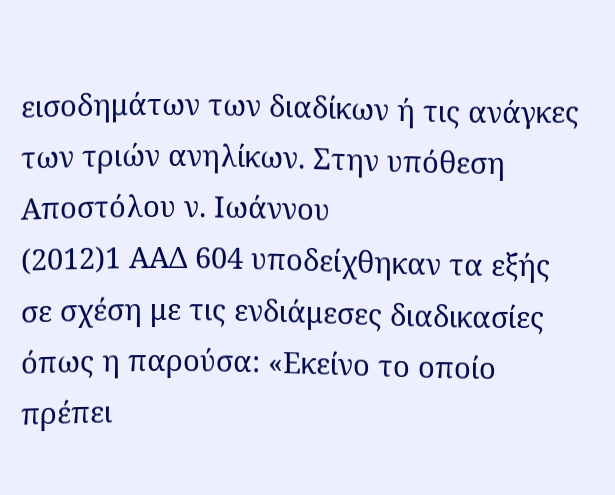εισοδημάτων των διαδίκων ή τις ανάγκες των τριών ανηλίκων. Στην υπόθεση Αποστόλου ν. Ιωάννου
(2012)1 ΑΑΔ 604 υποδείχθηκαν τα εξής σε σχέση με τις ενδιάμεσες διαδικασίες όπως η παρούσα: «Εκείνο το οποίο πρέπει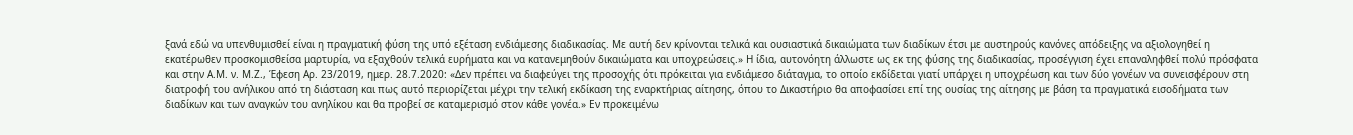ξανά εδώ να υπενθυμισθεί είναι η πραγματική φύση της υπό εξέταση ενδιάμεσης διαδικασίας. Με αυτή δεν κρίνονται τελικά και ουσιαστικά δικαιώματα των διαδίκων έτσι με αυστηρούς κανόνες απόδειξης να αξιολογηθεί η εκατέρωθεν προσκομισθείσα μαρτυρία, να εξαχθούν τελικά ευρήματα και να κατανεμηθούν δικαιώματα και υποχρεώσεις.» Η ίδια, αυτονόητη άλλωστε ως εκ της φύσης της διαδικασίας, προσέγγιση έχει επαναληφθεί πολύ πρόσφατα και στην Α.Μ. ν. Μ.Ζ., Έφεση Αρ. 23/2019, ημερ. 28.7.2020: «Δεν πρέπει να διαφεύγει της προσοχής ότι πρόκειται για ενδιάμεσο διάταγμα, το οποίο εκδίδεται γιατί υπάρχει η υποχρέωση και των δύο γονέων να συνεισφέρουν στη διατροφή του ανήλικου από τη διάσταση και πως αυτό περιορίζεται μέχρι την τελική εκδίκαση της εναρκτήριας αίτησης, όπου το Δικαστήριο θα αποφασίσει επί της ουσίας της αίτησης με βάση τα πραγματικά εισοδήματα των διαδίκων και των αναγκών του ανηλίκου και θα προβεί σε καταμερισμό στον κάθε γονέα.» Εν προκειμένω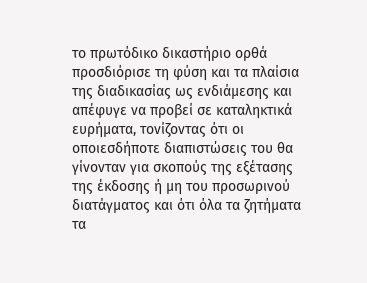το πρωτόδικο δικαστήριο ορθά προσδιόρισε τη φύση και τα πλαίσια της διαδικασίας ως ενδιάμεσης και απέφυγε να προβεί σε καταληκτικά ευρήματα, τονίζοντας ότι οι οποιεσδήποτε διαπιστώσεις του θα γίνονταν για σκοπούς της εξέτασης της έκδοσης ή μη του προσωρινού διατάγματος και ότι όλα τα ζητήματα τα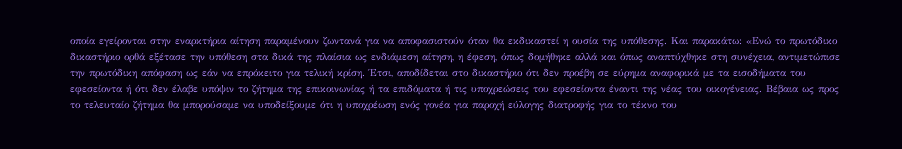οποία εγείρονται στην εναρκτήρια αίτηση παραμένουν ζωντανά για να αποφασιστούν όταν θα εκδικαστεί η ουσία της υπόθεσης. Και παρακάτω: «Ενώ το πρωτόδικο δικαστήριο ορθά εξέτασε την υπόθεση στα δικά της πλαίσια ως ενδιάμεση αίτηση, η έφεση, όπως δομήθηκε αλλά και όπως αναπτύχθηκε στη συνέχεια, αντιμετώπισε την πρωτόδικη απόφαση ως εάν να επρόκειτο για τελική κρίση. Έτσι, αποδίδεται στο δικαστήριο ότι δεν προέβη σε εύρημα αναφορικά με τα εισοδήματα του εφεσείοντα ή ότι δεν έλαβε υπόψιν το ζήτημα της επικοινωνίας ή τα επιδόματα ή τις υποχρεώσεις του εφεσείοντα έναντι της νέας του οικογένειας. Βέβαια ως προς το τελευταίο ζήτημα θα μπορούσαμε να υποδείξουμε ότι η υποχρέωση ενός γονέα για παροχή εύλογης διατροφής για το τέκνο του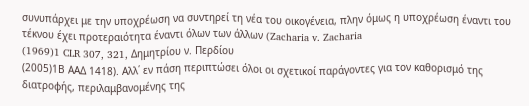συνυπάρχει με την υποχρέωση να συντηρεί τη νέα του οικογένεια, πλην όμως η υποχρέωση έναντι του τέκνου έχει προτεραιότητα έναντι όλων των άλλων (Zacharia v. Zacharia
(1969)1 CLR 307, 321, Δημητρίου ν. Περδίου
(2005)1Β ΑΑΔ 1418). Αλλ΄ εν πάση περιπτώσει όλοι οι σχετικοί παράγοντες για τον καθορισμό της διατροφής, περιλαμβανομένης της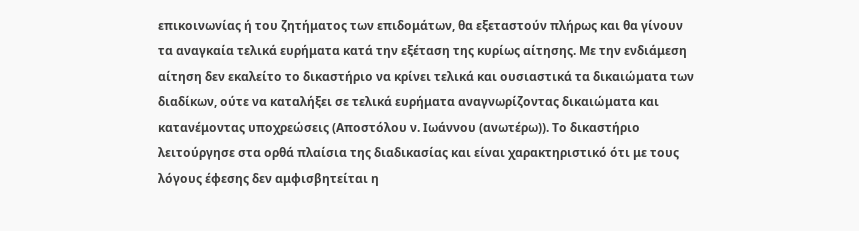επικοινωνίας ή του ζητήματος των επιδομάτων, θα εξεταστούν πλήρως και θα γίνουν τα αναγκαία τελικά ευρήματα κατά την εξέταση της κυρίως αίτησης. Με την ενδιάμεση αίτηση δεν εκαλείτο το δικαστήριο να κρίνει τελικά και ουσιαστικά τα δικαιώματα των διαδίκων, ούτε να καταλήξει σε τελικά ευρήματα αναγνωρίζοντας δικαιώματα και κατανέμοντας υποχρεώσεις (Αποστόλου ν. Ιωάννου (ανωτέρω)). Το δικαστήριο λειτούργησε στα ορθά πλαίσια της διαδικασίας και είναι χαρακτηριστικό ότι με τους λόγους έφεσης δεν αμφισβητείται η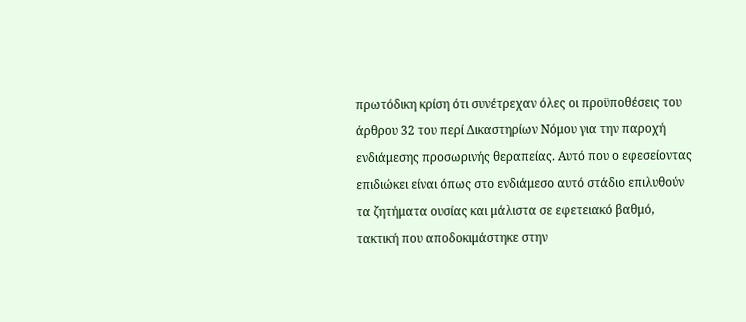πρωτόδικη κρίση ότι συνέτρεχαν όλες οι προϋποθέσεις του άρθρου 32 του περί Δικαστηρίων Νόμου για την παροχή ενδιάμεσης προσωρινής θεραπείας. Αυτό που ο εφεσείοντας επιδιώκει είναι όπως στο ενδιάμεσο αυτό στάδιο επιλυθούν τα ζητήματα ουσίας και μάλιστα σε εφετειακό βαθμό, τακτική που αποδοκιμάστηκε στην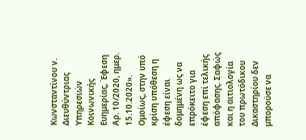Κωνσταντίνου ν. Διευθύντριας Υπηρεσιών Κοινωνικής Ευημερίας, Έφεση Αρ. 10/2020, ημερ. 15.10.2020». Ομοίως, στην υπό κρίση υπόθεση η έφεση είναι δομημένη ως να επρόκειτο για έφεση επί τελικής απόφασης. Σαφώς και η αιτιολογία του πρωτόδικου Δικαστηρίου δεν μπορούσε να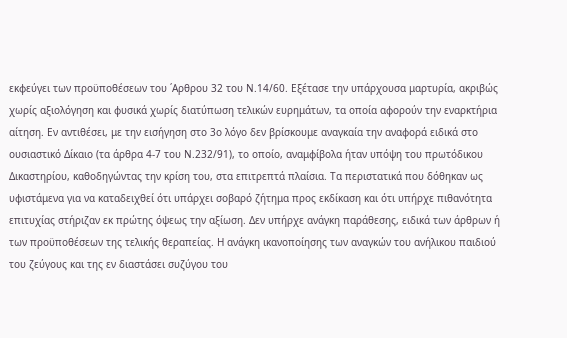εκφεύγει των προϋποθέσεων του ΄Αρθρου 32 του Ν.14/60. Εξέτασε την υπάρχουσα μαρτυρία, ακριβώς χωρίς αξιολόγηση και φυσικά χωρίς διατύπωση τελικών ευρημάτων, τα οποία αφορούν την εναρκτήρια αίτηση. Εν αντιθέσει, με την εισήγηση στο 3ο λόγο δεν βρίσκουμε αναγκαία την αναφορά ειδικά στο ουσιαστικό Δίκαιο (τα άρθρα 4-7 του Ν.232/91), το οποίο, αναμφίβολα ήταν υπόψη του πρωτόδικου Δικαστηρίου, καθοδηγώντας την κρίση του, στα επιτρεπτά πλαίσια. Τα περιστατικά που δόθηκαν ως υφιστάμενα για να καταδειχθεί ότι υπάρχει σοβαρό ζήτημα προς εκδίκαση και ότι υπήρχε πιθανότητα επιτυχίας στήριζαν εκ πρώτης όψεως την αξίωση. Δεν υπήρχε ανάγκη παράθεσης, ειδικά των άρθρων ή των προϋποθέσεων της τελικής θεραπείας. Η ανάγκη ικανοποίησης των αναγκών του ανήλικου παιδιού του ζεύγους και της εν διαστάσει συζύγου του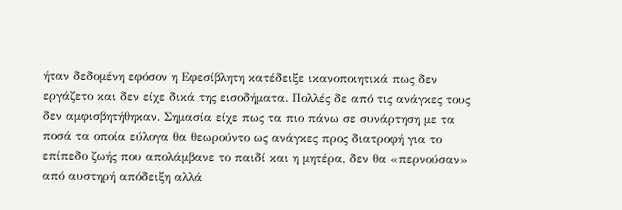ήταν δεδομένη εφόσον η Εφεσίβλητη κατέδειξε ικανοποιητικά πως δεν εργάζετο και δεν είχε δικά της εισοδήματα. Πολλές δε από τις ανάγκες τους δεν αμφισβητήθηκαν. Σημασία είχε πως τα πιο πάνω σε συνάρτηση με τα ποσά τα οποία εύλογα θα θεωρούντο ως ανάγκες προς διατροφή για το επίπεδο ζωής που απολάμβανε το παιδί και η μητέρα, δεν θα «περνούσαν» από αυστηρή απόδειξη αλλά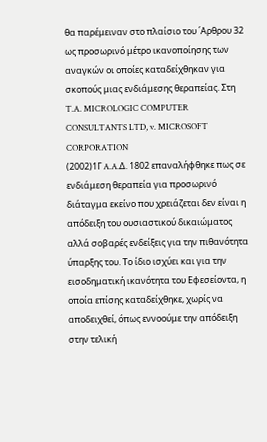θα παρέμειναν στο πλαίσιο του ΄Αρθρου 32 ως προσωρινό μέτρο ικανοποίησης των αναγκών οι οποίες καταδείχθηκαν για σκοπούς μιας ενδιάμεσης θεραπείας. Στη T.A. MICROLOGIC COMPUTER CONSULTANTS LTD, v. MICROSOFT CORPORATION
(2002)1Γ A.A.Δ. 1802 επαναλήφθηκε πως σε ενδιάμεση θεραπεία για προσωρινό διάταγμα εκείνο που χρειάζεται δεν είναι η απόδειξη του ουσιαστικού δικαιώματος αλλά σοβαρές ενδείξεις για την πιθανότητα ύπαρξης του. Το ίδιο ισχύει και για την εισοδηματική ικανότητα του Εφεσείοντα, η οποία επίσης καταδείχθηκε, χωρίς να αποδειχθεί, όπως εννοούμε την απόδειξη στην τελική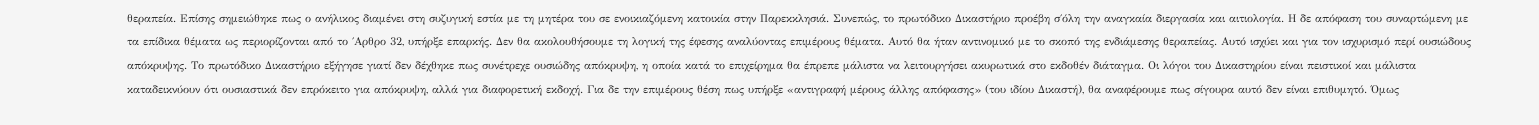θεραπεία. Επίσης σημειώθηκε πως ο ανήλικος διαμένει στη συζυγική εστία με τη μητέρα του σε ενοικιαζόμενη κατοικία στην Παρεκκλησιά. Συνεπώς, το πρωτόδικο Δικαστήριο προέβη σ΄όλη την αναγκαία διεργασία και αιτιολογία. Η δε απόφαση του συναρτώμενη με τα επίδικα θέματα ως περιορίζονται από το ΄Αρθρο 32, υπήρξε επαρκής. Δεν θα ακολουθήσουμε τη λογική της έφεσης αναλύοντας επιμέρους θέματα. Αυτό θα ήταν αντινομικό με το σκοπό της ενδιάμεσης θεραπείας. Αυτό ισχύει και για τον ισχυρισμό περί ουσιώδους απόκρυψης. Το πρωτόδικο Δικαστήριο εξήγησε γιατί δεν δέχθηκε πως συνέτρεχε ουσιώδης απόκρυψη, η οποία κατά το επιχείρημα θα έπρεπε μάλιστα να λειτουργήσει ακυρωτικά στο εκδοθέν διάταγμα. Οι λόγοι του Δικαστηρίου είναι πειστικοί και μάλιστα καταδεικνύουν ότι ουσιαστικά δεν επρόκειτο για απόκρυψη, αλλά για διαφορετική εκδοχή. Για δε την επιμέρους θέση πως υπήρξε «αντιγραφή μέρους άλλης απόφασης» (του ιδίου Δικαστή), θα αναφέρουμε πως σίγουρα αυτό δεν είναι επιθυμητό. Όμως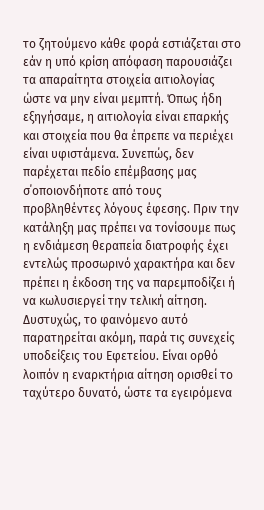το ζητούμενο κάθε φορά εστιάζεται στο εάν η υπό κρίση απόφαση παρουσιάζει τα απαραίτητα στοιχεία αιτιολογίας ώστε να μην είναι μεμπτή. Όπως ήδη εξηγήσαμε, η αιτιολογία είναι επαρκής και στοιχεία που θα έπρεπε να περιέχει είναι υφιστάμενα. Συνεπώς, δεν παρέχεται πεδίο επέμβασης μας σ΄οποιονδήποτε από τους προβληθέντες λόγους έφεσης. Πριν την κατάληξη μας πρέπει να τονίσουμε πως η ενδιάμεση θεραπεία διατροφής έχει εντελώς προσωρινό χαρακτήρα και δεν πρέπει η έκδοση της να παρεμποδίζει ή να κωλυσιεργεί την τελική αίτηση. Δυστυχώς, το φαινόμενο αυτό παρατηρείται ακόμη, παρά τις συνεχείς υποδείξεις του Εφετείου. Είναι ορθό λοιπόν η εναρκτήρια αίτηση ορισθεί το ταχύτερο δυνατό, ώστε τα εγειρόμενα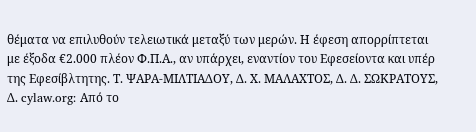θέματα να επιλυθούν τελειωτικά μεταξύ των μερών. Η έφεση απορρίπτεται με έξοδα €2.000 πλέον Φ.Π.Α., αν υπάρχει, εναντίον του Εφεσείοντα και υπέρ της Εφεσίβλτητης. Τ. ΨΑΡΑ-ΜΙΛΤΙΑΔΟΥ, Δ. Χ. ΜΑΛΑΧΤΟΣ, Δ. Δ. ΣΩΚΡΑΤΟΥΣ, Δ. cylaw.org: Από το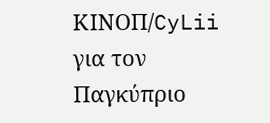ΚΙΝOΠ/CyLii για τον Παγκύπριο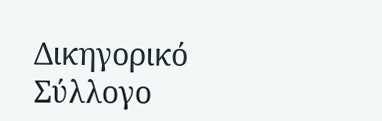Δικηγορικό Σύλλογο